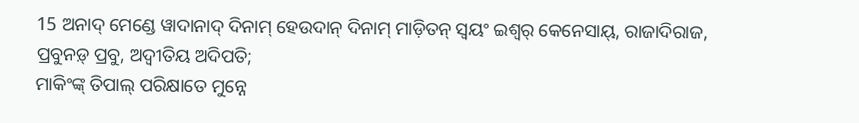15 ଅନାଦ୍ ମେଣ୍ଡେ ୱାଦାନାଦ୍ ଦିନାମ୍ ହେଉଦାନ୍ ଦିନାମ୍ ମାଡ଼ିତନ୍ ସ୍ୱୟଂ ଇଶ୍ୱର୍ କେନେସାୟ୍, ରାଜାଦିରାଜ, ପ୍ରବୁନଡ଼୍ ପ୍ରବୁ, ଅଦ୍ୱୀତିୟ ଅଦିପତି;
ମାକିଂଙ୍କ୍ ତିପାଲ୍ ପରିକ୍ଷାତେ ମୁନ୍ନେ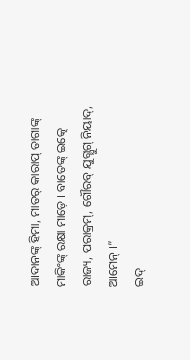ଆଦାନଙ୍କ୍ ହିମା, ମାତର୍ କାରାପ୍ ତାଗାଙ୍କ୍ ମାକିଂଙ୍କ୍ ରକ୍ଷା ମାଡ଼େ । ବାତେଙ୍କ୍ ଇତ୍କେ ରାଜ୍ୟ, ପରାକ୍ରମ୍, ଗୌରବ୍ ଯୁଗ୍ଯୁଗ୍ ନିୟାଦ୍, ଆମେନ୍ ।”
ଇଦ୍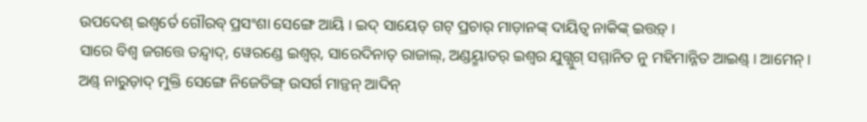ଉପଦେଶ୍ ଇଶ୍ୱର୍ତେ ଗୌରବ୍ ପ୍ରସଂଶା ସେଙ୍ଗେ ଆୟି । ଇଦ୍ ସାୟେତ୍ ଗଟ୍ ପ୍ରଚାର୍ ମାଡ଼ାନଙ୍କ୍ ଦାୟିତ୍ୱ ନାକିଙ୍କ୍ ଇତ୍ତଡ଼୍ ।
ସାରେ ବିଶ୍ୱ ଜଗତ୍ତେ ତନ୍ଦ୍ୱାଦ୍, ୱେରଣ୍ଡେ ଇଶ୍ୱର୍, ସାରେଦିନାତ୍ ରାଜାଲ୍, ଅଣ୍ଡୟ୍ମାତର୍ ଇଶ୍ୱର ଯୁଗ୍ଯୁଗ୍ ସମ୍ମାନିତ ନୁ ମହିମାନ୍ନିତ ଆଇଣ୍ଡ୍ । ଆମେନ୍ ।
ଅଣ୍ଡ୍ ନାରୁଡ଼ାଦ୍ ମୁକ୍ତି ସେଙ୍ଗେ ନିଜେତିଙ୍ଗ୍ ଉସର୍ଗ ମାଡ଼୍ତନ୍ ଆଦିନ୍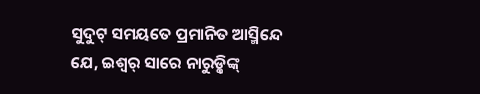ସୁଦୁଟ୍ ସମୟତେ ପ୍ରମାନିତ ଆସ୍ମିନ୍ଦେ ଯେ, ଇଶ୍ୱର୍ ସାରେ ନାରୁଡ଼୍କିଙ୍କ୍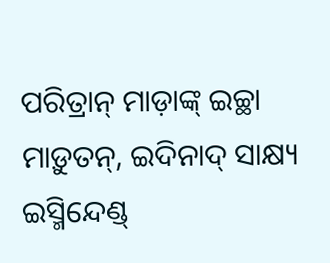ପରିତ୍ରାନ୍ ମାଡ଼ାଙ୍କ୍ ଇଚ୍ଛା ମାଡ଼ୁତନ୍, ଇଦିନାଦ୍ ସାକ୍ଷ୍ୟ ଇସ୍ମିନ୍ଦେଣ୍ଡ୍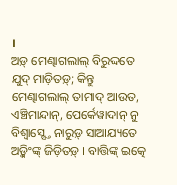।
ଅଡ଼୍ ମେଣ୍ଢାଗଲାଲ୍ ବିରୁଦ୍ଦତେ ଯୁଦ୍ ମାଡ଼ିତଡ଼୍; କିନ୍ତୁ ମେଣ୍ଢାଗଲାଲ୍ ତାମାଦ୍ ଆଉତ, ଏଞ୍ଚିମାନ୍ଦାନ୍, ପେର୍କେୱାଦାନ୍ ନୁ ବିଶ୍ୱାସ୍ସ୍ତେ ନାରୁଡ଼୍ ସାଆଯ୍ୟତେ ଅଡ଼୍କିଂଙ୍କ୍ ଜିଡ଼ିତଡ଼୍ । ବାତ୍ତିଙ୍କ୍ ଇତ୍କେ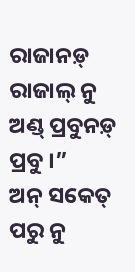ରାଜାନଡ଼୍ ରାଜାଲ୍ ନୁ ଅଣ୍ଡ୍ ପ୍ରବୁନଡ଼୍ ପ୍ରବୁ ।”
ଅନ୍ ସକେତ୍ ପରୁ ନୁ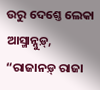ଉରୁ ଦେଶ୍ତେ ଲେକା ଆସ୍ମାନ୍ନୁଡ଼୍, “ରାଜାନଡ଼୍ ରାଜା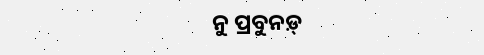ନୁ ପ୍ରବୁନଡ଼୍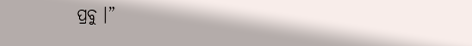ପ୍ରବୁ ।”